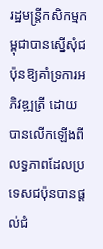រដ្ឋមន្ត្រីកសិកម្មកម្ពុជាបានស្នើសុំជប៉ុនឱ្យគាំទ្រការអភិវឌ្ឍត្រី ដោយបានលើកឡើងពីលទ្ធភាពដែលប្រទេសជប៉ុនបានផ្តល់ជំ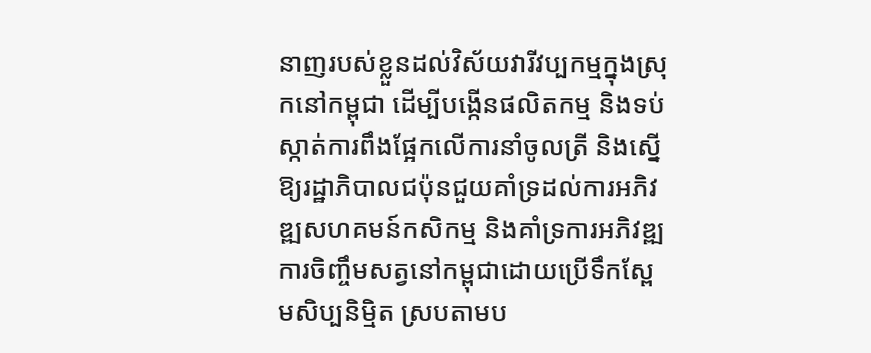នាញរបស់ខ្លួនដល់វិស័យវារីវប្បកម្មក្នុងស្រុកនៅកម្ពុជា ដើម្បីបង្កើនផលិតកម្ម និងទប់ស្កាត់ការពឹងផ្អែកលើការនាំចូលត្រី និងស្នើឱ្យរដ្ឋាភិបាលជប៉ុនជួយគាំទ្រដល់ការអភិវឌ្ឍសហគមន៍កសិកម្ម និងគាំទ្រការអភិវឌ្ឍការចិញ្ចឹមសត្វនៅកម្ពុជាដោយប្រើទឹកស្ពែមសិប្បនិមិ្មត ស្របតាមប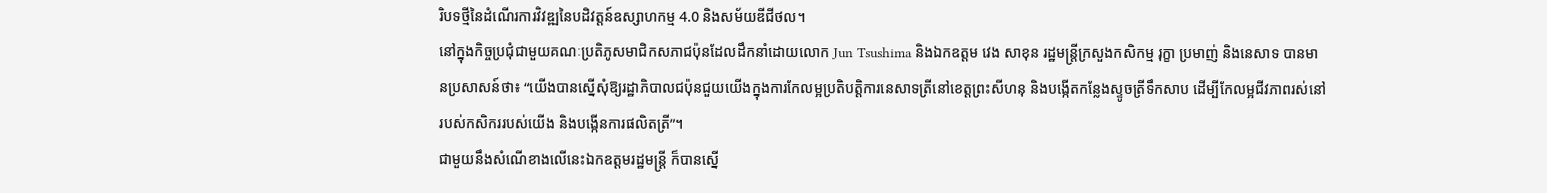រិបទថ្មីនៃដំណើរការវិវឌ្ឍនៃបដិវត្តន៍ឧស្សាហកម្ម 4.0 និងសម័យឌីជីថល។
នៅក្នុងកិច្ចប្រជុំជាមួយគណៈប្រតិភូសមាជិកសភាជប៉ុនដែលដឹកនាំដោយលោក Jun Tsushima និងឯកឧត្តម វេង សាខុន រដ្ឋមន្ត្រីក្រសួងកសិកម្ម រុក្ខា ប្រមាញ់ និងនេសាទ បានមានប្រសាសន៍ថា៖ “យើងបានស្នើសុំឱ្យរដ្ឋាភិបាលជប៉ុនជួយយើងក្នុងការកែលម្អប្រតិបត្ដិការនេសាទត្រីនៅខេត្តព្រះសីហនុ និងបង្កើតកន្លែងស្ទូចត្រីទឹកសាប ដើម្បីកែលម្អជីវភាពរស់នៅរបស់កសិកររបស់យើង និងបង្កើនការផលិតត្រី”។
ជាមួយនឹងសំណើខាងលើនេះឯកឧត្តមរដ្ឋមន្ត្រី ក៏បានស្នើ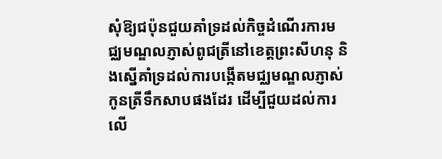សុំឱ្យជប៉ុនជួយគាំទ្រដល់កិច្ចដំណើរការមជ្ឈមណ្ឌលភ្ញាស់ពូជត្រីនៅខេត្តព្រះសីហនុ និងស្នើគាំទ្រដល់ការបង្កើតមជ្ឈមណ្ឌលភ្ញាស់កូនត្រីទឹកសាបផងដែរ ដើម្បីជួយដល់ការលើ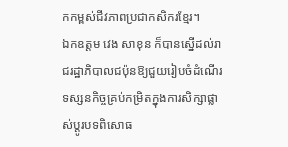កកម្ពស់ជីវភាពប្រជាកសិករខ្មែរ។
ឯកឧត្តម វេង សាខុន ក៏បានស្នើដល់រាជរដ្ឋាភិបាលជប៉ុនឱ្យជួយរៀបចំដំណើរទស្សនកិច្ចគ្រប់កម្រិតក្នុងការសិក្សាផ្លាស់ប្តូរបទពិសោធ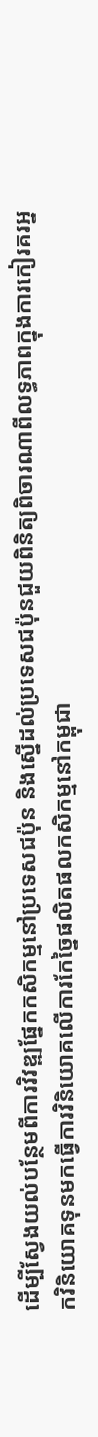ដើម្បីស្វែងយល់បន្ថែមពីការវិវឌ្ឍផ្នែកកសិកម្មនៅប្រទេសជប៉ុន និងស្នើដល់ប្រទេសជប៉ុនជួយពិនិត្យពិចារណាពីលទ្ធភាពក្នុងការកៀរគរអ្នកវិនិយោគទុនមកធ្វើការវិនិយោគលើការកែច្នៃផលិតផលកសិកម្មនៅកម្ពុជា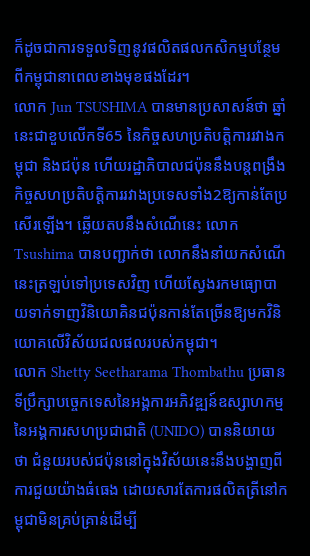ក៏ដូចជាការទទួលទិញនូវផលិតផលកសិកម្មបន្ថែមពីកម្ពុជានាពេលខាងមុខផងដែរ។
លោក Jun TSUSHIMA បានមានប្រសាសន៍ថា ឆ្នាំនេះជាខួបលើកទី65 នៃកិច្ចសហប្រតិបត្តិការរវាងកម្ពុជា និងជប៉ុន ហើយរដ្ឋាភិបាលជប៉ុននឹងបន្តពង្រឹងកិច្ចសហប្រតិបត្តិការរវាងប្រទេសទាំង2ឱ្យកាន់តែប្រសើរឡើង។ ឆ្លើយតបនឹងសំណើនេះ លោក Tsushima បានបញ្ជាក់ថា លោកនឹងនាំយកសំណើនេះត្រឡប់ទៅប្រទេសវិញ ហើយស្វែងរកមធ្យោបាយទាក់ទាញវិនិយោគិនជប៉ុនកាន់តែច្រើនឱ្យមកវិនិយោគលើវិស័យជលផលរបស់កម្ពុជា។
លោក Shetty Seetharama Thombathu ប្រធានទីប្រឹក្សាបច្ចេកទេសនៃអង្គការអភិវឌ្ឍន៍ឧស្សាហកម្ម នៃអង្គការសហប្រជាជាតិ (UNIDO) បាននិយាយថា ជំនួយរបស់ជប៉ុននៅក្នុងវិស័យនេះនឹងបង្ហាញពីការជួយយ៉ាងធំធេង ដោយសារតែការផលិតត្រីនៅកម្ពុជាមិនគ្រប់គ្រាន់ដើម្បី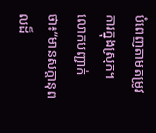បំពេញតាមតម្រូវការក្នុងស្រុក។ លោកបញ្ជាក់ថា៖“មានសក្តានុពលដ៏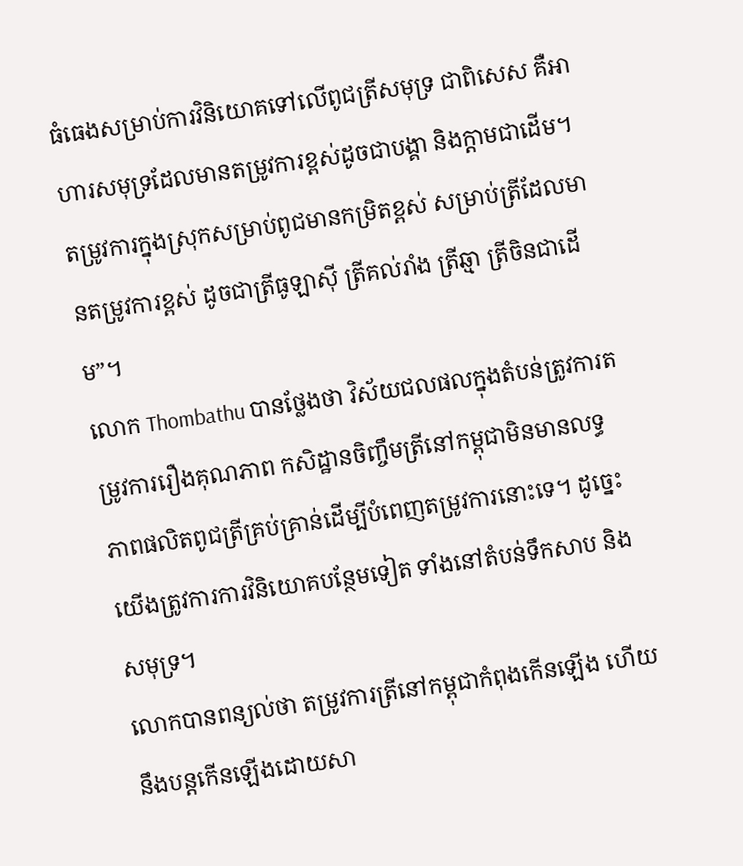ធំធេងសម្រាប់ការវិនិយោគទៅលើពូជត្រីសមុទ្រ ជាពិសេស គឺអាហារសមុទ្រដែលមានតម្រូវការខ្ពស់ដូចជាបង្គា និងក្តាមជាដើម។ តម្រូវការក្នុងស្រុកសម្រាប់ពូជមានកម្រិតខ្ពស់ សម្រាប់ត្រីដែលមានតម្រូវការខ្ពស់ ដូចជាត្រីធូឡាស៊ី ត្រីគល់រាំង ត្រីឆ្មា ត្រីចិនជាដើម”។
លោក Thombathu បានថ្លែងថា វិស័យជលផលក្នុងតំបន់ត្រូវការតម្រូវការរឿងគុណភាព កសិដ្ឋានចិញ្ចឹមត្រីនៅកម្ពុជាមិនមានលទ្ធភាពផលិតពូជត្រីគ្រប់គ្រាន់ដើម្បីបំពេញតម្រូវការនោះទេ។ ដូច្នេះយើងត្រូវការការវិនិយោគបន្ថែមទៀត ទាំងនៅតំបន់ទឹកសាប និងសមុទ្រ។
លោកបានពន្យល់ថា តម្រូវការត្រីនៅកម្ពុជាកំពុងកើនឡើង ហើយនឹងបន្តកើនឡើងដោយសា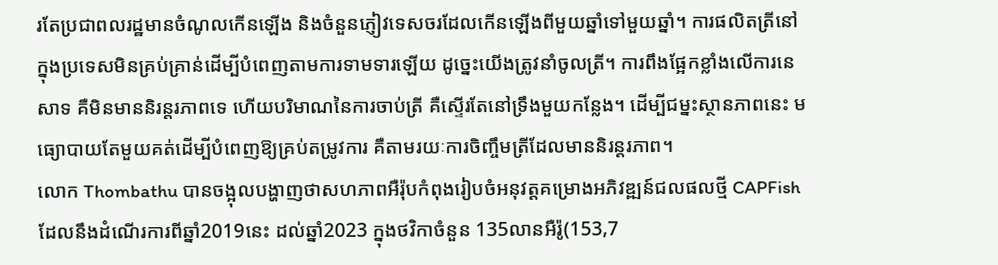រតែប្រជាពលរដ្ឋមានចំណូលកើនឡើង និងចំនួនភ្ញៀវទេសចរដែលកើនឡើងពីមួយឆ្នាំទៅមួយឆ្នាំ។ ការផលិតត្រីនៅក្នុងប្រទេសមិនគ្រប់គ្រាន់ដើម្បីបំពេញតាមការទាមទារឡើយ ដូច្នេះយើងត្រូវនាំចូលត្រី។ ការពឹងផ្អែកខ្លាំងលើការនេសាទ គឺមិនមាននិរន្តរភាពទេ ហើយបរិមាណនៃការចាប់ត្រី គឺស្ទើរតែនៅទ្រឹងមួយកន្លែង។ ដើម្បីជម្នះស្ថានភាពនេះ មធ្យោបាយតែមួយគត់ដើម្បីបំពេញឱ្យគ្រប់តម្រូវការ គឺតាមរយៈការចិញ្ចឹមត្រីដែលមាននិរន្តរភាព។
លោក Thombathu បានចង្អុលបង្ហាញថាសហភាពអឺរ៉ុបកំពុងរៀបចំអនុវត្តគម្រោងអភិវឌ្ឍន៍ជលផលថ្មី CAPFish ដែលនឹងដំណើរការពីឆ្នាំ2019នេះ ដល់ឆ្នាំ2023 ក្នុងថវិកាចំនួន 135លានអឺរ៉ូ(153,7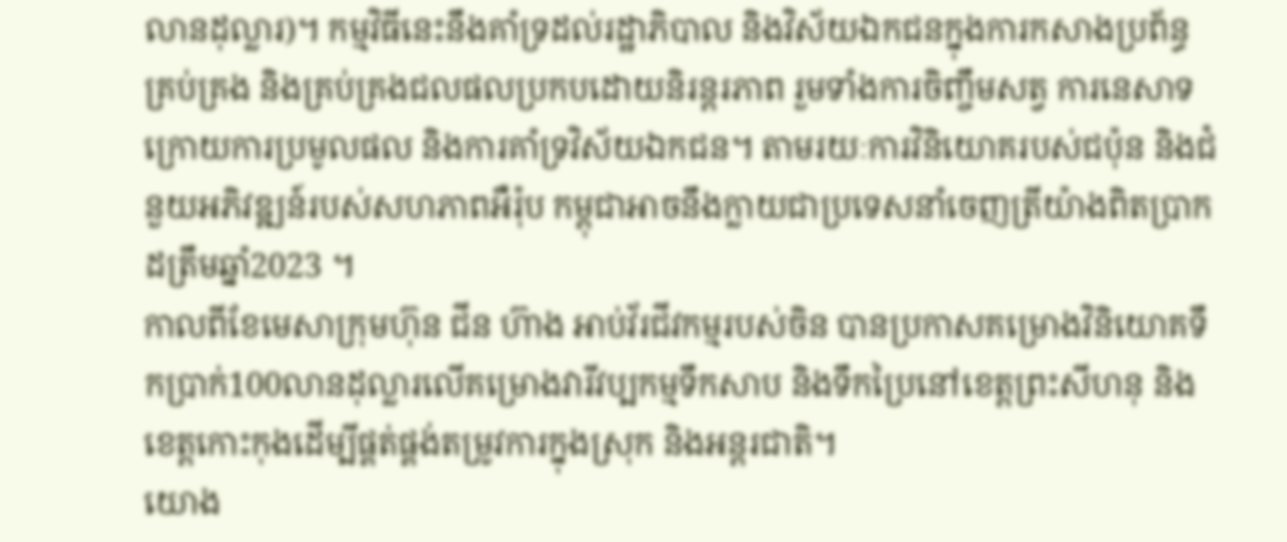លានដុល្លារ)។ កម្មវិធីនេះនឹងគាំទ្រដល់រដ្ឋាភិបាល និងវិស័យឯកជនក្នុងការកសាងប្រព័ន្ធគ្រប់គ្រង និងគ្រប់គ្រងជលផលប្រកបដោយនិរន្តរភាព រួមទាំងការចិញ្ចឹមសត្វ ការនេសាទក្រោយការប្រមូលផល និងការគាំទ្រវិស័យឯកជន។ តាមរយៈការវិនិយោគរបស់ជប៉ុន និងជំនួយអភិវឌ្ឍន៍របស់សហភាពអឺរ៉ុប កម្ពុជាអាចនឹងក្លាយជាប្រទេសនាំចេញត្រីយ៉ាងពិតប្រាកដត្រឹមឆ្នាំ2023 ។
កាលពីខែមេសាក្រុមហ៊ុន ជីន ហ៊ាង អាប់វ័រជីវកម្មរបស់ចិន បានប្រកាសគម្រោងវិនិយោគទឹកប្រាក់100លានដុល្លារលើគម្រោងវារីវប្បកម្មទឹកសាប និងទឹកប្រៃនៅខេត្តព្រះសីហនុ និងខេត្តកោះកុងដើម្បីផ្គត់ផ្គង់តម្រូវការក្នុងស្រុក និងអន្តរជាតិ។
យោង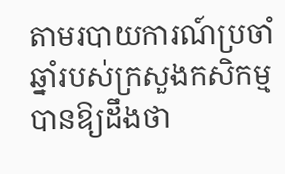តាមរបាយការណ៍ប្រចាំឆ្នាំរបស់ក្រសួងកសិកម្មបានឱ្យដឹងថា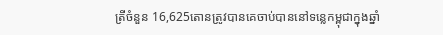ត្រីចំនួន 16,625តោនត្រូវបានគេចាប់បាននៅទន្លេកម្ពុជាក្នុងឆ្នាំ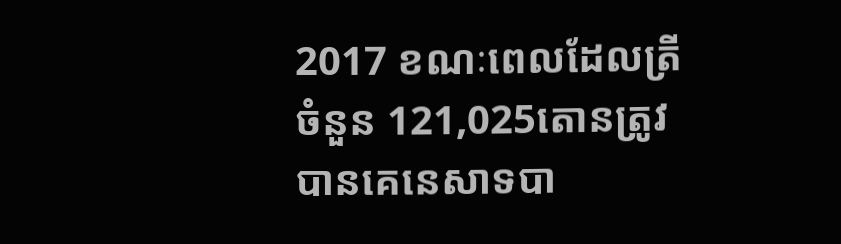2017 ខណៈពេលដែលត្រីចំនួន 121,025តោនត្រូវបានគេនេសាទបា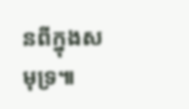នពីក្នុងសមុទ្រ៕